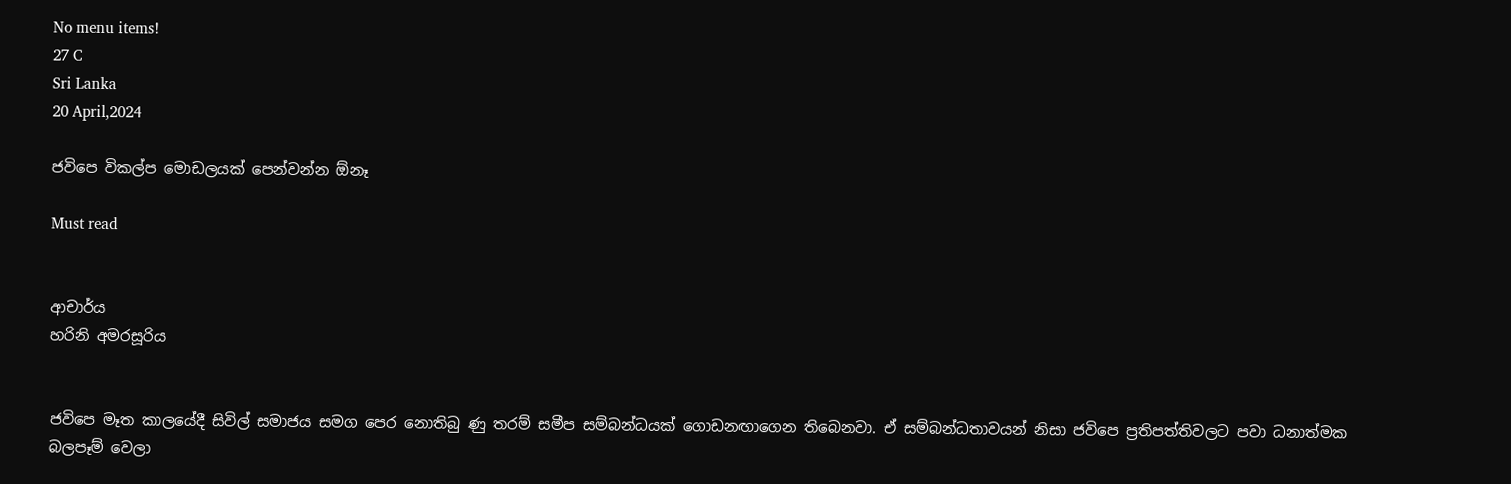No menu items!
27 C
Sri Lanka
20 April,2024

ජවිපෙ විකල්ප මොඩලයක් පෙන්වන්න ඕනෑ

Must read


ආචාර්ය
හරිනි අමරසූරිය


ජවිපෙ මෑත කාලයේදී සිවිල් සමාජය සමග පෙර නොතිබු ණු තරම් සමීප සම්බන්ධයක් ගොඩනඟාගෙන තිබෙනවා. ඒ සම්බන්ධතාවයන් නිසා ජවිපෙ ප්‍රතිපත්තිවලට පවා ධනාත්මක බලපෑම් වෙලා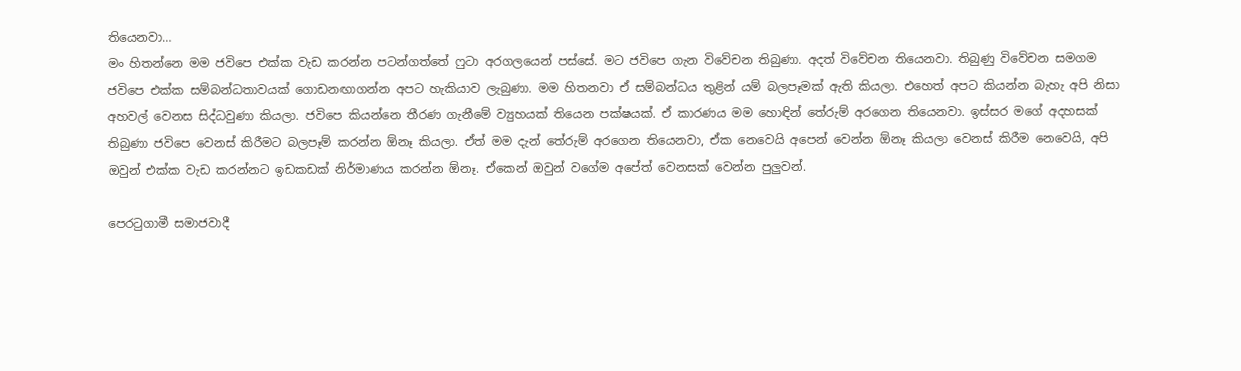තියෙනවා…
මං හිතන්නෙ මම ජවිපෙ එක්ක වැඩ කරන්න පටන්ගත්තේ ෆුටා අරගලයෙන් පස්සේ. මට ජවිපෙ ගැන විවේචන තිබුණා. අදත් විවේචන තියෙනවා. තිබුණු විවේචන සමගම ජවිපෙ එක්ක සම්බන්ධතාවයක් ගොඩනඟාගන්න අපට හැකියාව ලැබුණා. මම හිතනවා ඒ සම්බන්ධය තුළින් යම් බලපෑමක් ඇති කියලා. එහෙත් අපට කියන්න බැහැ අපි නිසා අහවල් වෙනස සිද්ධවුණා කියලා. ජවිපෙ කියන්නෙ තීරණ ගැනීමේ ව්‍යුහයක් තියෙන පක්ෂයක්. ඒ කාරණය මම හොඳින් තේරුම් අරගෙන තියෙනවා. ඉස්සර මගේ අදහසක් තිබුණා ජවිපෙ වෙනස් කිරීමට බලපෑම් කරන්න ඕනෑ කියලා. ඒත් මම දැන් තේරුම් අරගෙන තියෙනවා, ඒක නෙවෙයි අපෙන් වෙන්න ඕනෑ කියලා වෙනස් කිරීම නෙවෙයි, අපි ඔවුන් එක්ක වැඩ කරන්නට ඉඩකඩක් නිර්මාණය කරන්න ඕනෑ. ඒකෙන් ඔවුන් වගේම අපේත් වෙනසක් වෙන්න පුලු‍වන්.

පෙරටුගාමී සමාජවාදී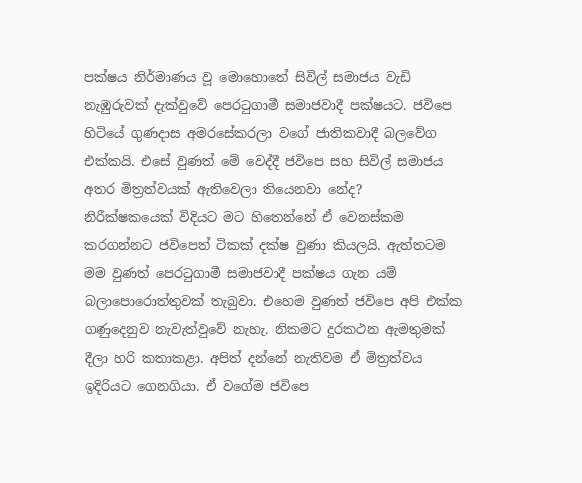පක්ෂය නිර්මාණය වූ මොහොතේ සිවිල් සමාජය වැඩි නැඹුරුවක් දැක්වුවේ පෙරටුගාමී සමාජවාදී පක්ෂයට. ජවිපෙ හිටියේ ගුණදාස අමරසේකරලා වගේ ජාතිකවාදී බලවේග එක්කයි. එසේ වුණත් මේ වෙද්දී ජවිපෙ සහ සිවිල් සමාජය අතර මිත්‍රත්වයක් ඇතිවෙලා තියෙනවා නේද?
නිරීක්ෂකයෙක් විදියට මට හිතෙන්නේ ඒ වෙනස්කම කරගන්නට ජවිපෙත් ටිකක් දක්ෂ වුණා කියලයි. ඇත්තටම මම වුණත් පෙරටුගාමී සමාජවාදී පක්ෂය ගැන යම් බලාපොරොත්තුවක් තැබුවා. එහෙම වුණත් ජවිපෙ අපි එක්ක ගණුදෙනුව නැවැත්වුවේ නැහැ. නිකමට දුරකථන ඇමතුමක් දීලා හරි කතාකළා. අපිත් දන්නේ නැතිවම ඒ මිත්‍රත්වය ඉදිරියට ගෙනගියා. ඒ වගේම ජවිපෙ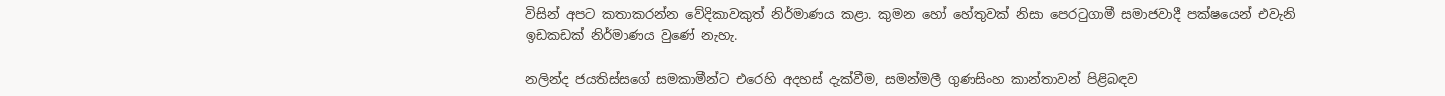විසින් අපට කතාකරන්න වේදිකාවකුත් නිර්මාණය කළා. කුමන හෝ හේතුවක් නිසා පෙරටුගාමී සමාජවාදී පක්ෂයෙන් එවැනි ඉඩකඩක් නිර්මාණය වුණේ නැහැ.

නලින්ද ජයතිස්සගේ සමකාමීන්ට එරෙහි අදහස් දැක්වීම, සමන්මලී ගුණසිංහ කාන්තාවන් පිළිබඳව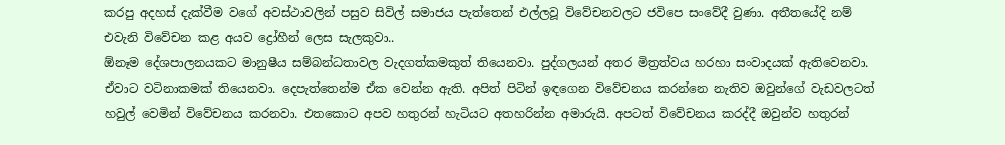කරපු අදහස් දැක්වීම වගේ අවස්ථාවලින් පසුව සිවිල් සමාජය පැත්තෙන් එල්ලවූ විවේචනවලට ජවිපෙ සංවේදී වුණා. අතීතයේදි නම් එවැනි විවේචන කළ අයව ද්‍රෝහීන් ලෙස සැලකුවා..
ඕනෑම දේශපාලනයකට මානුෂීය සම්බන්ධතාවල වැදගත්කමකුත් තියෙනවා. පුද්ගලයන් අතර මිත්‍රත්වය හරහා සංවාදයක් ඇතිවෙනවා. ඒවාට වටිනාකමක් තියෙනවා. දෙපැත්තෙන්ම ඒක වෙන්න ඇති. අපිත් පිටින් ඉඳගෙන විවේචනය කරන්නෙ නැතිව ඔවුන්ගේ වැඩවලටත් හවුල් වෙමින් විවේචනය කරනවා. එතකොට අපව හතුරන් හැටියට අතහරින්න අමාරුයි. අපටත් විවේචනය කරද්දී ඔවුන්ව හතුරන්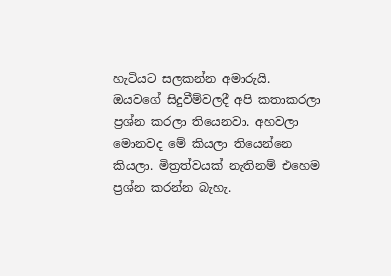හැටියට සලකන්න අමාරුයි.
ඔයවගේ සිදුවීම්වලදී අපි කතාකරලා ප්‍රශ්න කරලා තියෙනවා. අහවලා මොනවද මේ කියලා තියෙන්නෙ කියලා. මිත්‍රත්වයක් නැතිනම් එහෙම ප්‍රශ්න කරන්න බැහැ.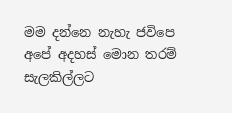මම දන්නෙ නැහැ ජවිපෙ අපේ අදහස් මොන තරම් සැලකිල්ලට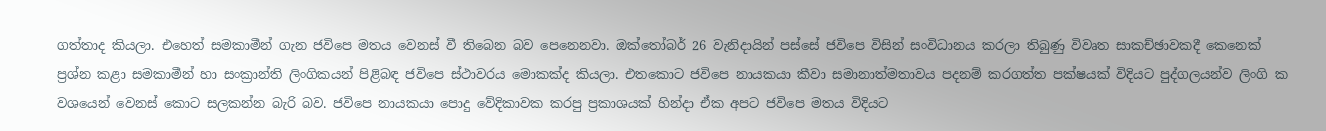ගත්තාද කියලා. එහෙත් සමකාමීන් ගැන ජවිපෙ මතය වෙනස් වී තිබෙන බව පෙනෙනවා. ඔක්තෝබර් 26 වැනිදායින් පස්සේ ජවිපෙ විසින් සංවිධානය කරලා තිබුණු විවෘත සාකච්ඡාවකදී කෙනෙක් ප්‍රශ්න කළා සමකාමීන් හා සංක්‍රාන්ති ලිංගිකයන් පිළිබඳ ජවිපෙ ස්ථාවරය මොකක්ද කියලා. එතකොට ජවිපෙ නායකයා කීවා සමානාත්මතාවය පදනම් කරගත්ත පක්ෂයක් විදියට පුද්ගලයන්ව ලිංගි ක වශයෙන් වෙනස් කොට සලකන්න බැරි බව. ජවිපෙ නායකයා පොදු වේදිකාවක කරපු ප්‍රකාශයක් හින්දා ඒක අපට ජවිපෙ මතය විදියට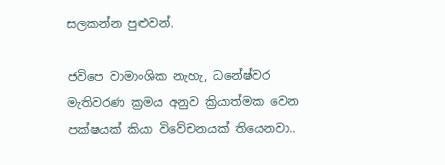සලකන්න පුළුවන්.

ජවිපෙ වාමාංශික නැහැ, ධනේෂ්වර මැතිවරණ ක්‍රමය අනුව ක්‍රියාත්මක වෙන පක්ෂයක් කියා විවේචනයක් තියෙනවා..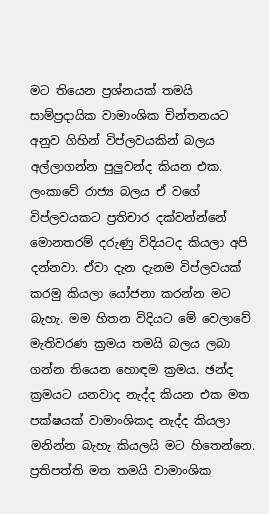මට තියෙන ප්‍රශ්නයක් තමයි සාම්ප්‍රදායික වාමාංශික චින්තනයට අනුව ගිහින් විප්ලවයකින් බලය අල්ලාගන්න පුලු‍වන්ද කියන එක. ලංකාවේ රාජ්‍ය බලය ඒ වගේ විප්ලවයකට ප්‍රතිචාර දක්වන්න්නේ මොනතරම් දරුණු විදියටද කියලා අපි දන්නවා. ඒවා දැන දැනම විප්ලවයක් කරමු කියලා යෝජනා කරන්න මට බැහැ. මම හිතන විදියට මේ වෙලාවේ මැතිවරණ ක්‍රමය තමයි බලය ලබා ගන්න තියෙන හොඳම ක්‍රමය. ඡන්ද ක්‍රමයට යනවාද නැද්ද කියන එක මත පක්ෂයක් වාමාංශිකද නැද්ද කියලා මනින්න බැහැ කියලයි මට හිතෙන්නෙ. ප්‍රතිපත්ති මත තමයි වාමාංශික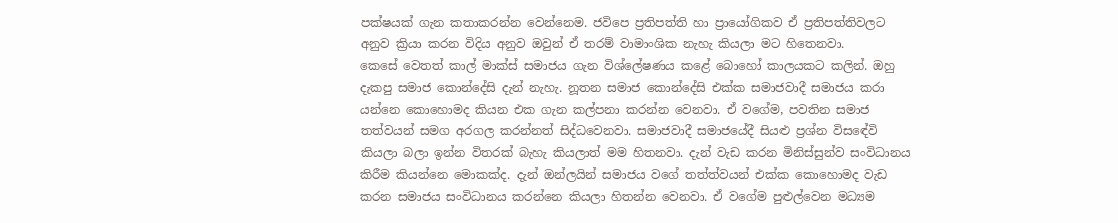පක්ෂයක් ගැන කතාකරන්න වෙන්නෙම. ජවිපෙ ප්‍රතිපත්ති හා ප්‍රායෝගිකව ඒ ප්‍රතිපත්තිවලට අනුව ක්‍රියා කරන විදිය අනුව ඔවුන් ඒ තරම් වාමාංශික නැහැ කියලා මට හිතෙනවා.
කෙසේ වෙතත් කාල් මාක්ස් සමාජය ගැන විශ්ලේෂණය කළේ බොහෝ කාලයකට කලින්. ඔහු දැකපු සමාජ කොන්දේසි දැන් නැහැ. නූතන සමාජ කොන්දේසි එක්ක සමාජවාදී සමාජය කරා යන්නෙ කොහොමද කියන එක ගැන කල්පනා කරන්න වෙනවා. ඒ වගේම, පවතින සමාජ තත්වයන් සමග අරගල කරන්නත් සිද්ධවෙනවා. සමාජවාදී සමාජයේදී සියළු ප්‍රශ්න විසඳේවි කියලා බලා ඉන්න විතරක් බැහැ කියලාත් මම හිතනවා. දැන් වැඩ කරන මිනිස්සුන්ව සංවිධානය කිරීම කියන්නෙ මොකක්ද. දැන් ඔන්ලයින් සමාජය වගේ තත්ත්වයන් එක්ක කොහොමද වැඩ කරන සමාජය සංවිධානය කරන්නෙ කියලා හිතන්න වෙනවා. ඒ වගේම පුළුල්වෙන මධ්‍යම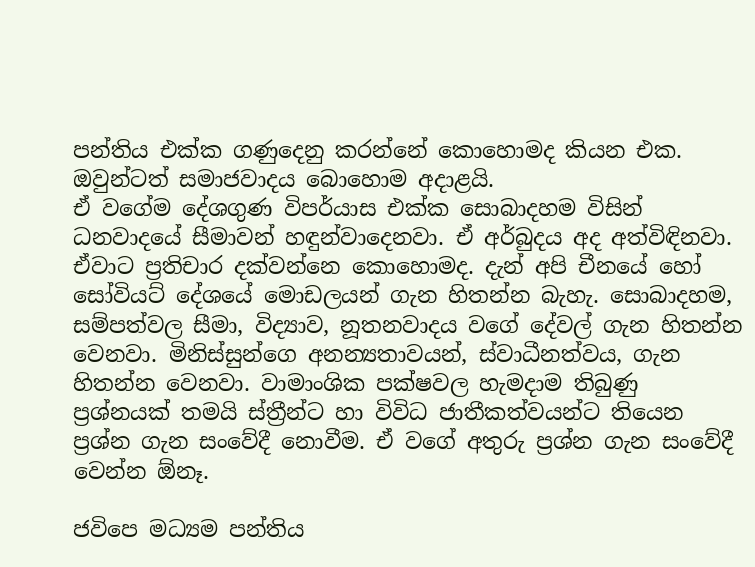පන්තිය එක්ක ගණුදෙනු කරන්නේ කොහොමද කියන එක. ඔවුන්ටත් සමාජවාදය බොහොම අදාළයි.
ඒ වගේම දේශගුණ විපර්යාස එක්ක සොබාදහම විසින් ධනවාදයේ සීමාවන් හඳුන්වාදෙනවා. ඒ අර්බුදය අද අත්විඳිනවා. ඒවාට ප්‍රතිචාර දක්වන්නෙ කොහොමද. දැන් අපි චීනයේ හෝ සෝවියට් දේශයේ මොඩලයන් ගැන හිතන්න බැහැ. සොබාදහම, සම්පත්වල සීමා, විද්‍යාව, නූතනවාදය වගේ දේවල් ගැන හිතන්න වෙනවා. මිනිස්සුන්ගෙ අනන්‍යතාවයන්, ස්වාධීනත්වය, ගැන හිතන්න වෙනවා. වාමාංශික පක්ෂවල හැමදාම තිබුණු ප්‍රශ්නයක් තමයි ස්ත්‍රීන්ට හා විවිධ ජාතීකත්වයන්ට තියෙන ප්‍රශ්න ගැන සංවේදී නොවීම. ඒ වගේ අතුරු ප්‍රශ්න ගැන සංවේදී වෙන්න ඕනෑ.

ජවිපෙ මධ්‍යම පන්තිය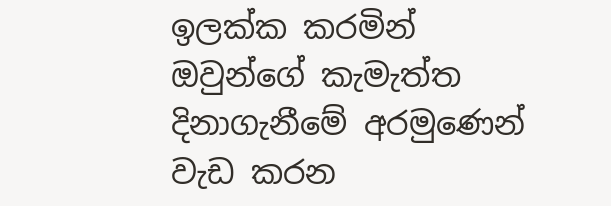ඉලක්ක කරමින් ඔවුන්ගේ කැමැත්ත දිනාගැනීමේ අරමුණෙන් වැඩ කරන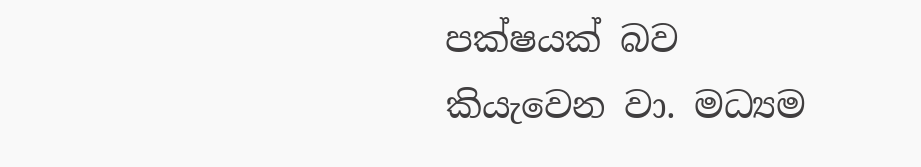පක්ෂයක් බව කියැවෙන වා. මධ්‍යම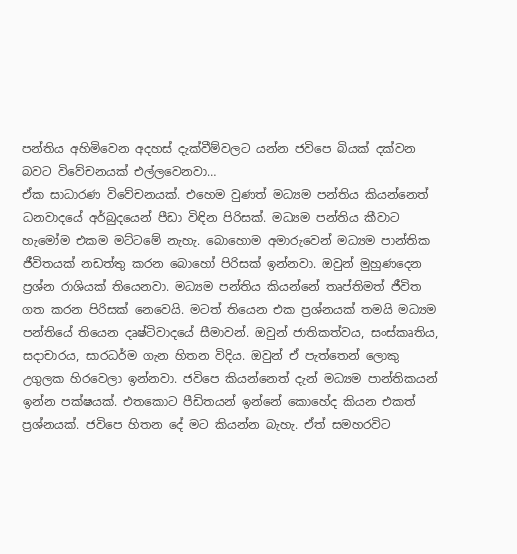පන්තිය අහිමිවෙන අදහස් දැක්වීම්වලට යන්න ජවිපෙ බියක් දක්වන බවට විවේචනයක් එල්ලවෙනවා…
ඒක සාධාරණ විවේචනයක්. එහෙම වුණත් මධ්‍යම පන්තිය කියන්නෙත් ධනවාදයේ අර්බුදයෙන් පීඩා විඳින පිරිසක්. මධ්‍යම පන්තිය කීවාට හැමෝම එකම මට්ටමේ නැහැ. බොහොම අමාරුවෙන් මධ්‍යම පාන්තික ජීවිතයක් නඩත්තු කරන බොහෝ පිරිසක් ඉන්නවා. ඔවුන් මුහුණදෙන ප්‍රශ්න රාශියක් තියෙනවා. මධ්‍යම පන්තිය කියන්නේ තෘප්තිමත් ජීවිත ගත කරන පිරිසක් නෙවෙයි. මටත් තියෙන එක ප්‍රශ්නයක් තමයි මධ්‍යම පන්තියේ තියෙන දෘෂ්ටිවාදයේ සීමාවන්. ඔවුන් ජාතිකත්වය, සංස්කෘතිය, සදාචාරය, සාරධර්ම ගැන හිතන විදිය. ඔවුන් ඒ පැත්තෙන් ලොකු උගුලක හිරවෙලා ඉන්නවා. ජවිපෙ කියන්නෙත් දැන් මධ්‍යම පාන්තිකයන් ඉන්න පක්ෂයක්. එතකොට පීඩිතයන් ඉන්නේ කොහේද කියන එකත් ප්‍රශ්නයක්. ජවිපෙ හිතන දේ මට කියන්න බැහැ. ඒත් සමහරවිට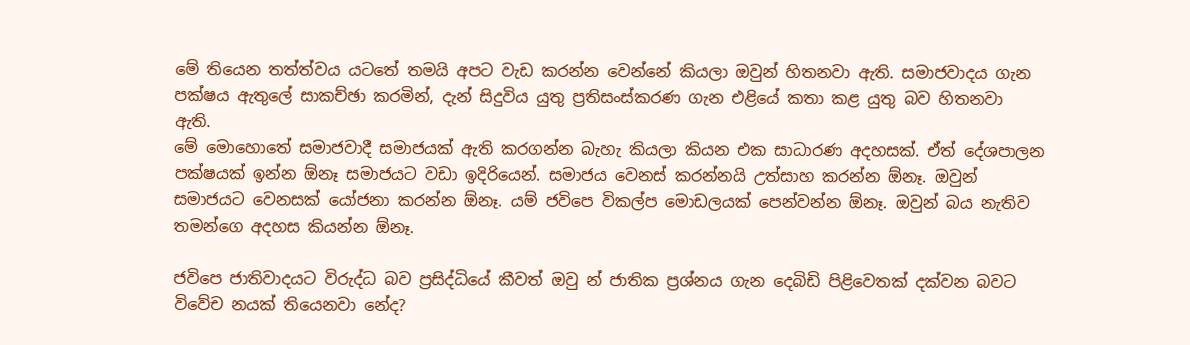මේ තියෙන තත්ත්වය යටතේ තමයි අපට වැඩ කරන්න වෙන්නේ කියලා ඔවුන් හිතනවා ඇති. සමාජවාදය ගැන පක්ෂය ඇතුලේ සාකච්ඡා කරමින්, දැන් සිදුවිය යුතු ප්‍රතිසංස්කරණ ගැන එළියේ කතා කළ යුතු බව හිතනවා ඇති.
මේ මොහොතේ සමාජවාදී සමාජයක් ඇති කරගන්න බැහැ කියලා කියන එක සාධාරණ අදහසක්. ඒත් දේශපාලන පක්ෂයක් ඉන්න ඕනෑ සමාජයට වඩා ඉදිරියෙන්. සමාජය වෙනස් කරන්නයි උත්සාහ කරන්න ඕනෑ. ඔවුන් සමාජයට වෙනසක් යෝජනා කරන්න ඕනෑ. යම් ජවිපෙ විකල්ප මොඩලයක් පෙන්වන්න ඕනෑ. ඔවුන් බය නැතිව තමන්ගෙ අදහස කියන්න ඕනෑ.

ජවිපෙ ජාතිවාදයට විරුද්ධ බව ප්‍රසිද්ධියේ කීවත් ඔවු න් ජාතික ප්‍රශ්නය ගැන දෙබිඩි පිළිවෙතක් දක්වන බවට විවේච නයක් තියෙනවා නේද?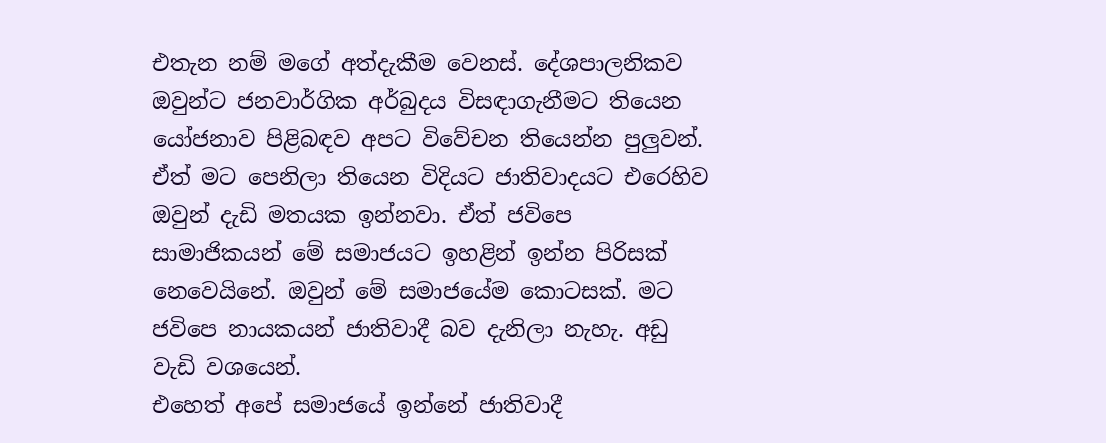එතැන නම් මගේ අත්දැකීම වෙනස්. දේශපාලනිකව ඔවුන්ට ජනවාර්ගික අර්බුදය විසඳාගැනීමට තියෙන යෝජනාව පිළිබඳව අපට විවේචන තියෙන්න පුලු‍වන්. ඒත් මට පෙනිලා තියෙන විදියට ජාතිවාදයට එරෙහිව ඔවුන් දැඩි මතයක ඉන්නවා. ඒත් ජවිපෙ සාමාජිකයන් මේ සමාජයට ඉහළින් ඉන්න පිරිසක් නෙවෙයිනේ. ඔවුන් මේ සමාජයේම කොටසක්. මට ජවිපෙ නායකයන් ජාතිවාදී බව දැනිලා නැහැ. අඩු වැඩි වශයෙන්.
එහෙත් අපේ සමාජයේ ඉන්නේ ජාතිවාදී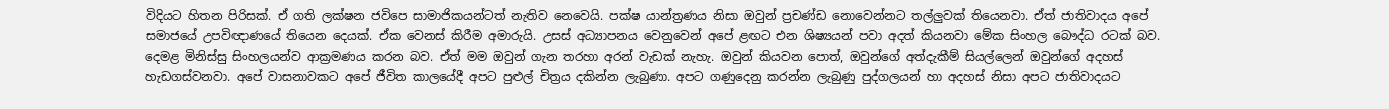විදියට හිතන පිරිසක්. ඒ ගති ලක්ෂන ජවිපෙ සාමාජිකයන්ටත් නැතිව නෙවෙයි. පක්ෂ යාන්ත්‍රණය නිසා ඔවුන් ප්‍රචණ්ඩ නොවෙන්නට තල්ලු‍වක් තියෙනවා. ඒත් ජාතිවාදය අපේ සමාජයේ උපවිඥාණයේ තියෙන දෙයක්. ඒක වෙනස් කිරීම අමාරුයි. උසස් අධ්‍යාපනය වෙනුවෙන් අපේ ළඟට එන ශිෂ්‍යයන් පවා අදත් කියනවා මේක සිංහල බෞද්ධ රටක් බව. දෙමළ මිනිස්සු සිංහලයන්ව ආක්‍රමණය කරන බව. ඒත් මම ඔවුන් ගැන තරහා අරන් වැඩක් නැහැ. ඔවුන් කියවන පොත්, ඔවුන්ගේ අත්දැකීම් සියල්ලෙන් ඔවුන්ගේ අදහස් හැඩගස්වනවා. අපේ වාසනාවකට අපේ ජීවිත කාලයේදී අපට පුළුල් චිත්‍රය දකින්න ලැබුණා. අපට ගණුදෙනු කරන්න ලැබුණු පුද්ගලයන් හා අදහස් නිසා අපට ජාතිවාදයට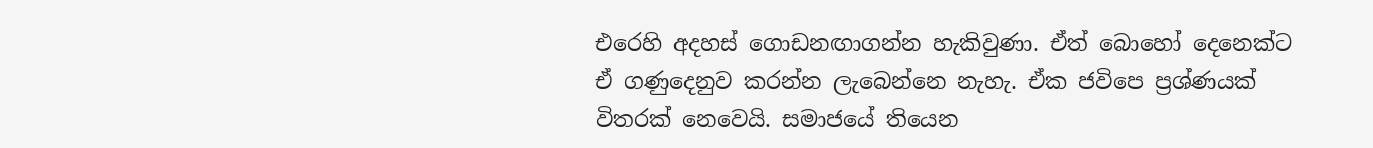එරෙහි අදහස් ගොඩනඟාගන්න හැකිවුණා. ඒත් බොහෝ දෙනෙක්ට ඒ ගණුදෙනුව කරන්න ලැබෙන්නෙ නැහැ. ඒක ජවිපෙ ප්‍රශ්ණයක් විතරක් නෙවෙයි. සමාජයේ තියෙන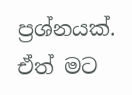ප්‍රශ්නයක්. ඒත් මට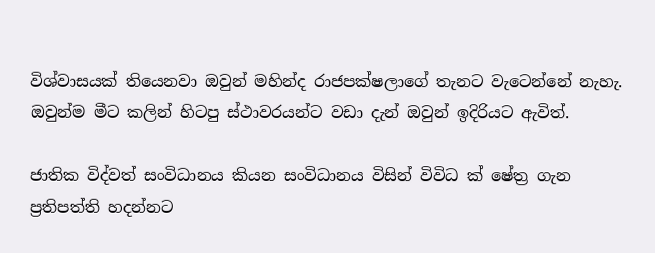විශ්වාසයක් තියෙනවා ඔවුන් මහින්ද රාජපක්ෂලාගේ තැනට වැටෙන්නේ නැහැ. ඔවුන්ම මීට කලින් හිටපු ස්ථාවරයන්ට වඩා දැන් ඔවුන් ඉදිරියට ඇවිත්.

ජාතික විද්වත් සංවිධානය කියන සංවිධානය විසින් විවිධ ක් ෂේත්‍ර ගැන ප්‍රතිපත්ති හදන්නට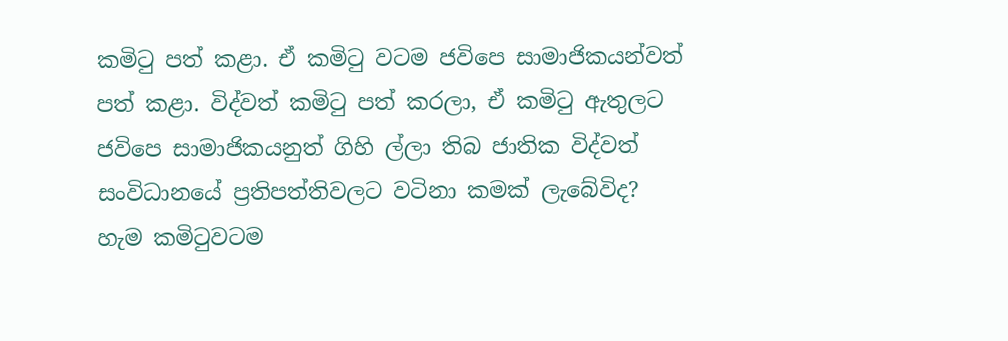කමිටු පත් කළා. ඒ කමිටු වටම ජවිපෙ සාමාජිකයන්වත් පත් කළා. විද්වත් කමිටු පත් කරලා, ඒ කමිටු ඇතුලට ජවිපෙ සාමාජිකයනුත් ගිහි ල්ලා තිබ ජාතික විද්වත් සංවිධානයේ ප්‍රතිපත්තිවලට වටිනා කමක් ලැබේවිද?
හැම කමිටුවටම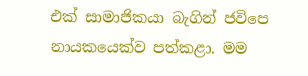එක් සාමාජිකයා බැගින් ජවිපෙ නායකයෙක්ව පත්කළා. මම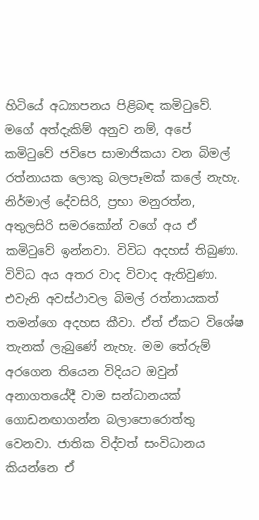හිටියේ අධ්‍යාපනය පිළිබඳ කමිටුවේ. මගේ අත්දැකිම් අනුව නම්, අපේ කමිටුවේ ජවිපෙ සාමාජිකයා වන බිමල් රත්නායක ලොකු බලපෑමක් කලේ නැහැ. නිර්මාල් දේවසිරි, ප්‍රභා මනුරත්න, අතුලසිරි සමරකෝන් වගේ අය ඒ කමිටුවේ ඉන්නවා. විවිධ අදහස් තිබුණා. විවිධ අය අතර වාද විවාද ඇතිවුණා. එවැනි අවස්ථාවල බිමල් රත්නායකත් තමන්ගෙ අදහස කීවා. ඒත් ඒකට විශේෂ තැනක් ලැබුණේ නැහැ. මම තේරුම් අරගෙන තියෙන විදියට ඔවුන් අනාගතයේදී වාම සන්ධානයක් ගොඩනඟාගන්න බලාපොරොත්තු වෙනවා. ජාතික විද්වත් සංවිධානය කියන්නෙ ඒ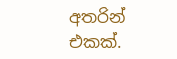අතරින් එකක්.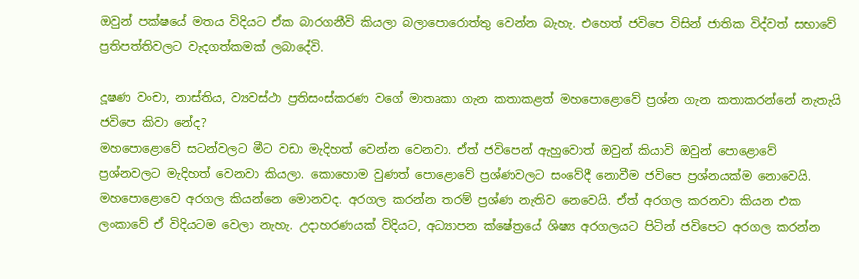ඔවුන් පක්ෂයේ මතය විදියට ඒක බාරගනීවි කියලා බලාපොරොත්තු වෙන්න බැහැ. එහෙත් ජවිපෙ විසින් ජාතික විද්වත් සභාවේ ප්‍රතිපත්තිවලට වැදගත්කමක් ලබාදේවි.

දූෂණ වංචා, නාස්තිය, ව්‍යවස්ථා ප්‍රතිසංස්කරණ වගේ මාතෘකා ගැන කතාකළත් මහපොළොවේ ප්‍රශ්න ගැන කතාකරන්නේ නැතැයි ජවිපෙ කිවා නේද?
මහපොළොවේ සටන්වලට මීට වඩා මැදිහත් වෙන්න වෙනවා. ඒත් ජවිපෙන් ඇහුවොත් ඔවුන් කියාවි ඔවුන් පොළොවේ ප්‍රශ්නවලට මැදිහත් වෙනවා කියලා. කොහොම වුණත් පොළොවේ ප්‍රශ්ණවලට සංවේදී නොවීම ජවිපෙ ප්‍රශ්නයක්ම නොවෙයි. මහපොළොවෙ අරගල කියන්නෙ මොනවද. අරගල කරන්න තරම් ප්‍රශ්ණ නැතිව නෙවෙයි. ඒත් අරගල කරනවා කියන එක ලංකාවේ ඒ විදියටම වෙලා නැහැ. උදාහරණයක් විදියට, අධ්‍යාපන ක්ෂේත්‍රයේ ශිෂ්‍ය අරගලයට පිටින් ජවිපෙට අරගල කරන්න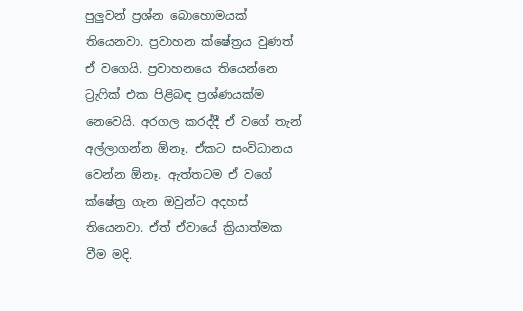පුලු‍වන් ප්‍රශ්න බොහොමයක් තියෙනවා. ප්‍රවාහන ක්ෂේත්‍රය වුණත් ඒ වගෙයි. ප්‍රවාහනයෙ තියෙන්නෙ ට්‍රැෆික් එක පිළිබඳ ප්‍රශ්ණයක්ම නෙවෙයි. අරගල කරද්දී ඒ වගේ තැන් අල්ලාගන්න ඕනෑ. ඒකට සංවිධානය වෙන්න ඕනෑ. ඇත්තටම ඒ වගේ ක්ෂේත්‍ර ගැන ඔවුන්ට අදහස් තියෙනවා. ඒත් ඒවායේ ක්‍රියාත්මක වීම මදි.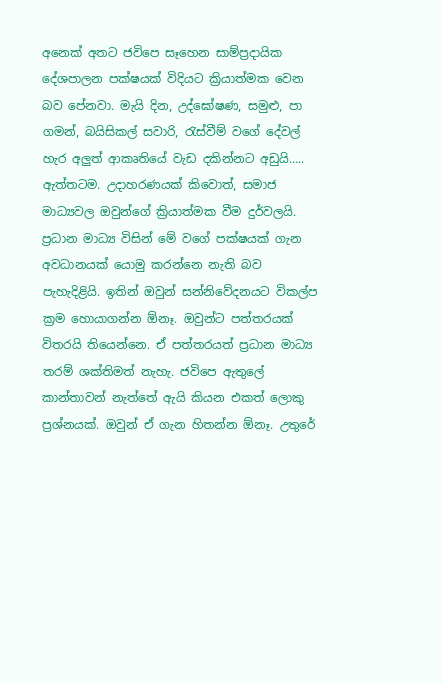අනෙක් අතට ජවිපෙ සෑහෙන සාම්ප්‍රදායික දේශපාලන පක්ෂයක් විදියට ක්‍රියාත්මක වෙන බව පේනවා. මැයි දින, උද්ඝෝෂණ, සමුළු, පා ගමන්, බයිසිකල් සවාරි, රැස්වීම් වගේ දේවල් හැර අලු‍ත් ආකෘතියේ වැඩ දකින්නට අඩුයි…..
ඇත්තටම. උදාහරණයක් කිවොත්, සමාජ මාධ්‍යවල ඔවුන්ගේ ක්‍රියාත්මක වීම දුර්වලයි. ප්‍රධාන මාධ්‍ය විසින් මේ වගේ පක්ෂයක් ගැන අවධානයක් යොමු කරන්නෙ නැති බව පැහැදිළියි. ඉතින් ඔවුන් සන්නිවේදනයට විකල්ප ක්‍රම හොයාගන්න ඕනෑ. ඔවුන්ට පත්තරයක් විතරයි තියෙන්නෙ. ඒ පත්තරයත් ප්‍රධාන මාධ්‍ය තරම් ශක්තිමත් නැහැ. ජවිපෙ ඇතුලේ කාන්තාවන් නැත්තේ ඇයි කියන එකත් ලොකු ප්‍රශ්නයක්. ඔවුන් ඒ ගැන හිතන්න ඕනෑ. උතුරේ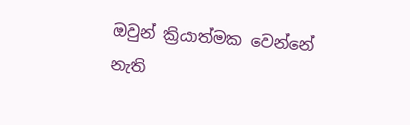ඔවුන් ක්‍රියාත්මක වෙන්නේ නැති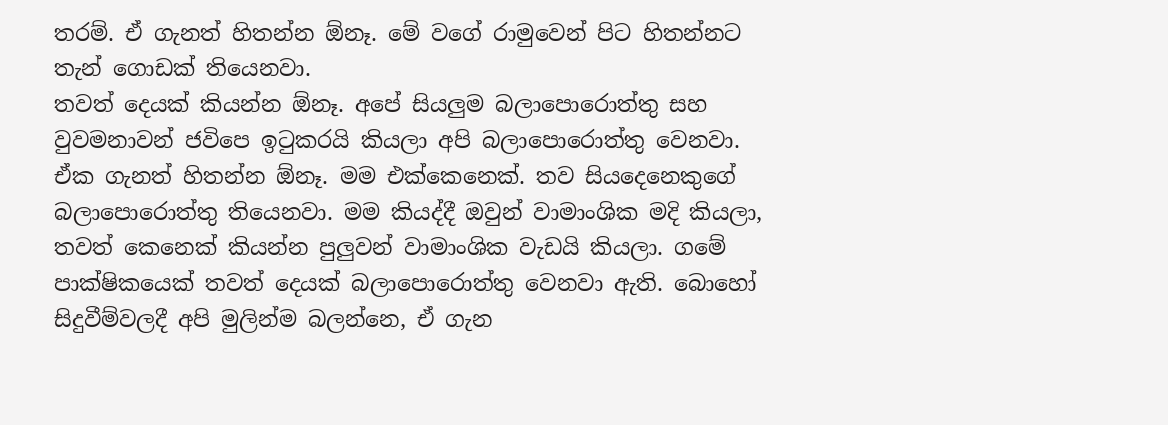තරම්. ඒ ගැනත් හිතන්න ඕනෑ. මේ වගේ රාමුවෙන් පිට හිතන්නට තැන් ගොඩක් තියෙනවා.
තවත් දෙයක් කියන්න ඕනෑ. අපේ සියලු‍ම බලාපොරොත්තු සහ වුවමනාවන් ජවිපෙ ඉටුකරයි කියලා අපි බලාපොරොත්තු වෙනවා. ඒක ගැනත් හිතන්න ඕනෑ. මම එක්කෙනෙක්. තව සියදෙනෙකුගේ බලාපොරොත්තු තියෙනවා. මම කියද්දී ඔවුන් වාමාංශික මදි කියලා, තවත් කෙනෙක් කියන්න පුලු‍වන් වාමාංශික වැඩයි කියලා. ගමේ පාක්ෂිකයෙක් තවත් දෙයක් බලාපොරොත්තු වෙනවා ඇති. බොහෝ සිදුවීම්වලදී අපි මුලින්ම බලන්නෙ, ඒ ගැන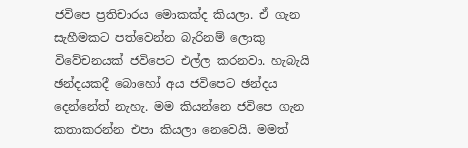ජවිපෙ ප්‍රතිචාරය මොකක්ද කියලා. ඒ ගැන සැහීමකට පත්වෙන්න බැරිනම් ලොකු විවේචනයක් ජවිපෙට එල්ල කරනවා. හැබැයි ඡන්දයකදී බොහෝ අය ජවිපෙට ඡන්දය දෙන්නේත් නැහැ. මම කියන්නෙ ජවිපෙ ගැන කතාකරන්න එපා කියලා නෙවෙයි. මමත්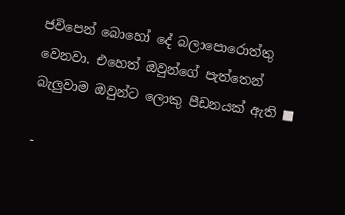ජවිපෙන් බොහෝ දේ බලාපොරොත්තු වෙනවා. එහෙත් ඔවුන්ගේ පැත්තෙන් බැලු‍වාම ඔවුන්ට ලොකු පීඩනයක් ඇති ■

-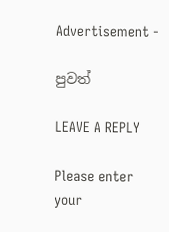Advertisement -

පුවත්

LEAVE A REPLY

Please enter your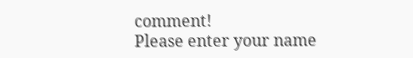comment!
Please enter your name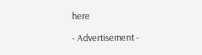here

- Advertisement -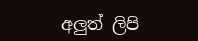අලුත් ලිපි